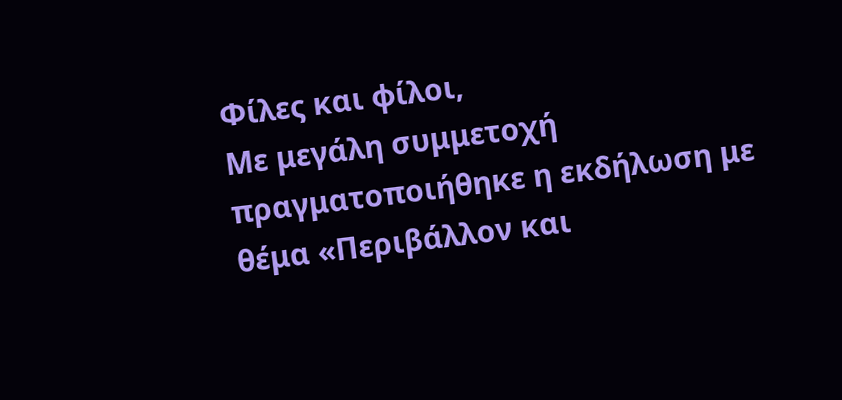Φίλες και φίλοι,
Με μεγάλη συμμετοχή πραγματοποιήθηκε η εκδήλωση με θέμα «Περιβάλλον και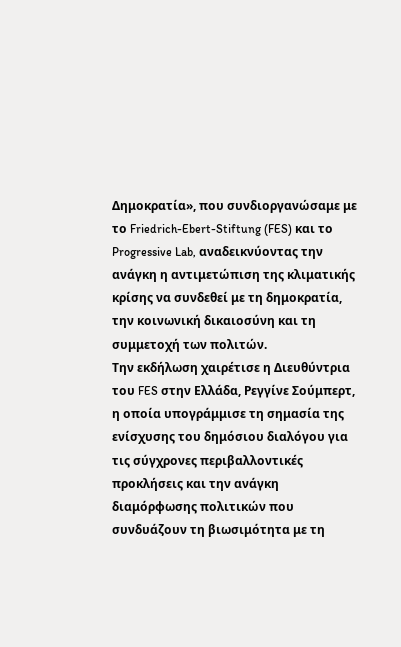Δημοκρατία», που συνδιοργανώσαμε με το Friedrich-Ebert-Stiftung (FES) και το Progressive Lab, αναδεικνύοντας την ανάγκη η αντιμετώπιση της κλιματικής κρίσης να συνδεθεί με τη δημοκρατία, την κοινωνική δικαιοσύνη και τη συμμετοχή των πολιτών.
Την εκδήλωση χαιρέτισε η Διευθύντρια του FES στην Ελλάδα, Ρεγγίνε Σούμπερτ, η οποία υπογράμμισε τη σημασία της ενίσχυσης του δημόσιου διαλόγου για τις σύγχρονες περιβαλλοντικές προκλήσεις και την ανάγκη διαμόρφωσης πολιτικών που συνδυάζουν τη βιωσιμότητα με τη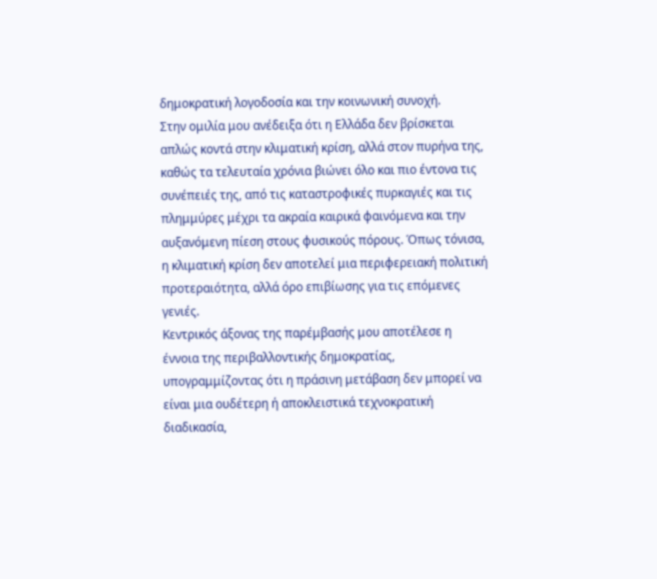δημοκρατική λογοδοσία και την κοινωνική συνοχή.
Στην ομιλία μου ανέδειξα ότι η Ελλάδα δεν βρίσκεται απλώς κοντά στην κλιματική κρίση, αλλά στον πυρήνα της, καθώς τα τελευταία χρόνια βιώνει όλο και πιο έντονα τις συνέπειές της, από τις καταστροφικές πυρκαγιές και τις πλημμύρες μέχρι τα ακραία καιρικά φαινόμενα και την αυξανόμενη πίεση στους φυσικούς πόρους. Όπως τόνισα, η κλιματική κρίση δεν αποτελεί μια περιφερειακή πολιτική προτεραιότητα, αλλά όρο επιβίωσης για τις επόμενες γενιές.
Κεντρικός άξονας της παρέμβασής μου αποτέλεσε η έννοια της περιβαλλοντικής δημοκρατίας, υπογραμμίζοντας ότι η πράσινη μετάβαση δεν μπορεί να είναι μια ουδέτερη ή αποκλειστικά τεχνοκρατική διαδικασία,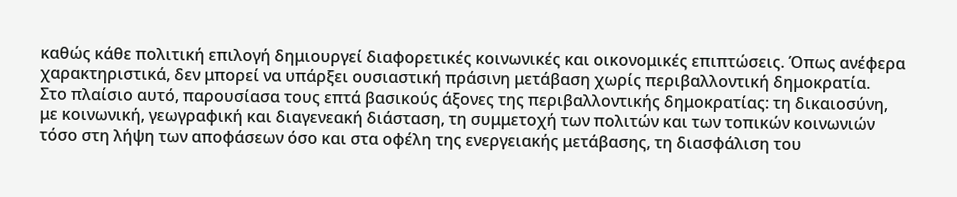καθώς κάθε πολιτική επιλογή δημιουργεί διαφορετικές κοινωνικές και οικονομικές επιπτώσεις. Όπως ανέφερα χαρακτηριστικά, δεν μπορεί να υπάρξει ουσιαστική πράσινη μετάβαση χωρίς περιβαλλοντική δημοκρατία.
Στο πλαίσιο αυτό, παρουσίασα τους επτά βασικούς άξονες της περιβαλλοντικής δημοκρατίας: τη δικαιοσύνη, με κοινωνική, γεωγραφική και διαγενεακή διάσταση, τη συμμετοχή των πολιτών και των τοπικών κοινωνιών τόσο στη λήψη των αποφάσεων όσο και στα οφέλη της ενεργειακής μετάβασης, τη διασφάλιση του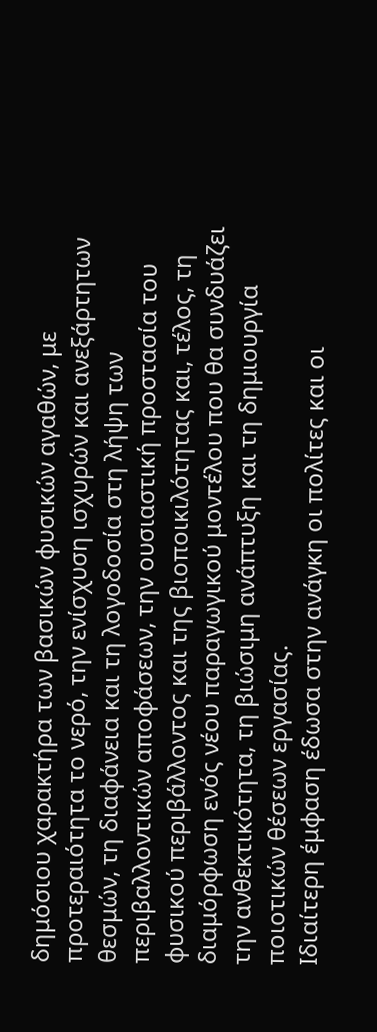δημόσιου χαρακτήρα των βασικών φυσικών αγαθών, με προτεραιότητα το νερό, την ενίσχυση ισχυρών και ανεξάρτητων θεσμών, τη διαφάνεια και τη λογοδοσία στη λήψη των περιβαλλοντικών αποφάσεων, την ουσιαστική προστασία του φυσικού περιβάλλοντος και της βιοποικιλότητας και, τέλος, τη διαμόρφωση ενός νέου παραγωγικού μοντέλου που θα συνδυάζει την ανθεκτικότητα, τη βιώσιμη ανάπτυξη και τη δημιουργία ποιοτικών θέσεων εργασίας.
Ιδιαίτερη έμφαση έδωσα στην ανάγκη οι πολίτες και οι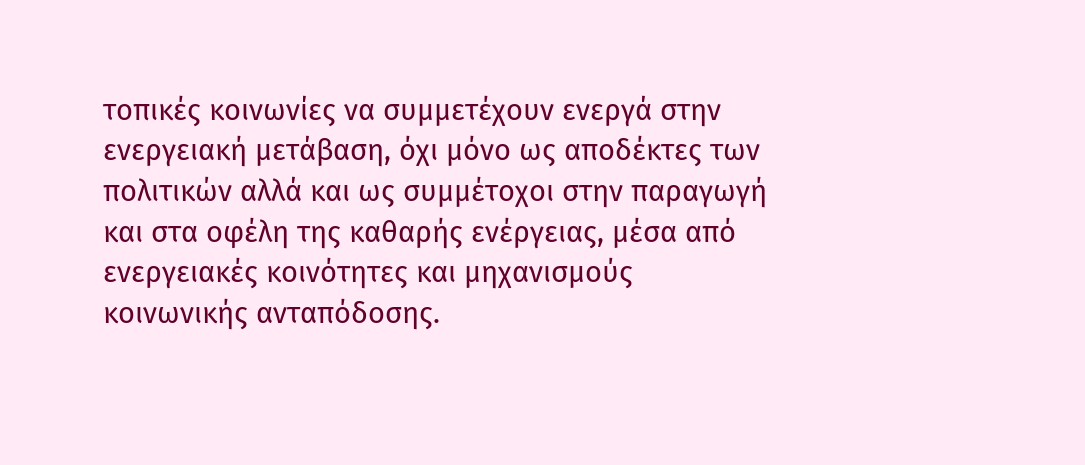τοπικές κοινωνίες να συμμετέχουν ενεργά στην ενεργειακή μετάβαση, όχι μόνο ως αποδέκτες των πολιτικών αλλά και ως συμμέτοχοι στην παραγωγή και στα οφέλη της καθαρής ενέργειας, μέσα από ενεργειακές κοινότητες και μηχανισμούς κοινωνικής ανταπόδοσης.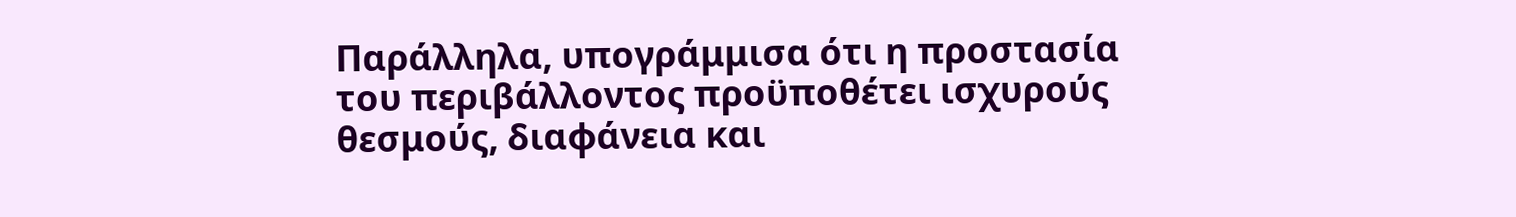Παράλληλα, υπογράμμισα ότι η προστασία του περιβάλλοντος προϋποθέτει ισχυρούς θεσμούς, διαφάνεια και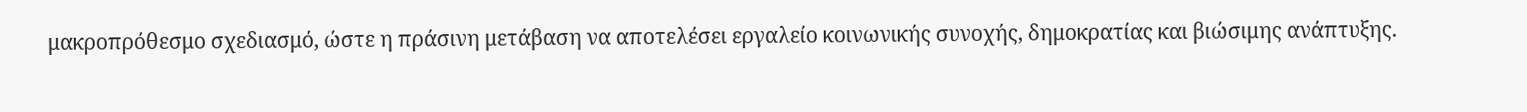μακροπρόθεσμο σχεδιασμό, ώστε η πράσινη μετάβαση να αποτελέσει εργαλείο κοινωνικής συνοχής, δημοκρατίας και βιώσιμης ανάπτυξης.